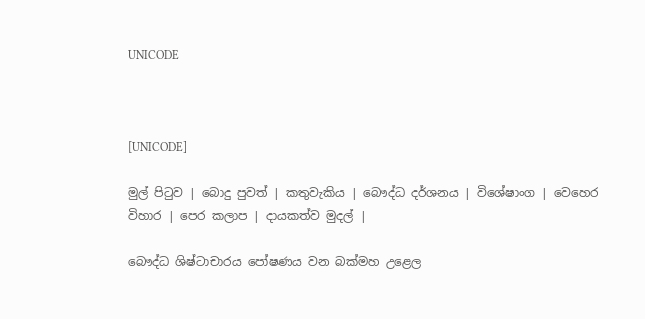UNICODE



[UNICODE]

මුල් පිටුව | බොදු පුවත් | කතුවැකිය | බෞද්ධ දර්ශනය | විශේෂාංග | වෙහෙර විහාර | පෙර කලාප | දායකත්ව මුදල් |

බෞද්ධ ශිෂ්ටාචාරය පෝෂණය වන බක්මහ උළෙල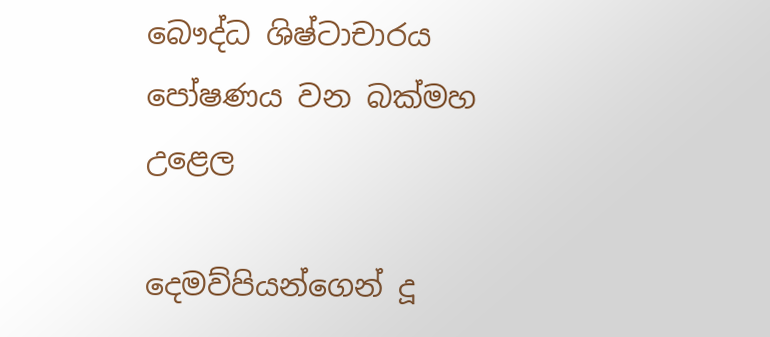බෞද්ධ ශිෂ්ටාචාරය පෝෂණය වන බක්මහ උළෙල

දෙමව්පියන්ගෙන් දූ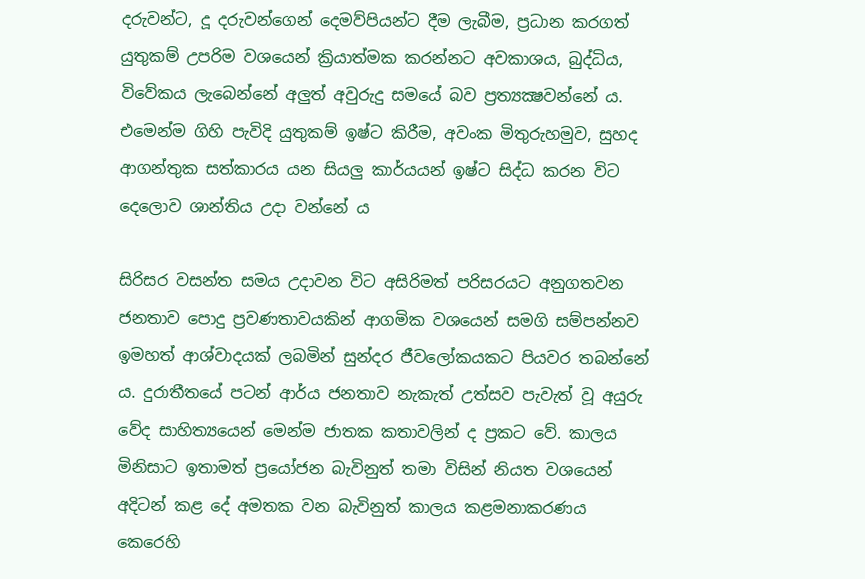දරුවන්ට, දූ දරුවන්ගෙන් දෙමව්පියන්ට දීම ලැබීම, ප්‍රධාන කරගත් යුතුකම් උපරිම වශයෙන් ක්‍රියාත්මක කරන්නට අවකාශය, බුද්ධිය, විවේකය ලැබෙන්නේ අලුත් අවුරුදු සමයේ බව ප්‍රත්‍යක්‍ෂවන්නේ ය. එමෙන්ම ගිහි පැවිදි යුතුකම් ඉෂ්ට කිරීම, අවංක මිතුරුහමුව, සුහද ආගන්තුක සත්කාරය යන සියලු කාර්යයන් ඉෂ්ට සිද්ධ කරන විට දෙලොව ශාන්තිය උදා වන්නේ ය

සිරිසර වසන්ත සමය උදාවන විට අසිරිමත් පරිසරයට අනුගතවන ජනතාව පොදු ප්‍රවණතාවයකින් ආගමික වශයෙන් සමගි සම්පන්නව ඉමහත් ආශ්වාදයක් ලබමින් සුන්දර ජීවලෝකයකට පියවර තබන්නේ ය. දුරාතීතයේ පටන් ආර්ය ජනතාව නැකැත් උත්සව පැවැත් වූ අයුරු වේද සාහිත්‍යයෙන් මෙන්ම ජාතක කතාවලින් ද ප්‍රකට වේ. කාලය මිනිසාට ඉතාමත් ප්‍රයෝජන බැවිනුත් තමා විසින් නියත වශයෙන් අදිටන් කළ දේ අමතක වන බැවිනුත් කාලය කළමනාකරණය කෙරෙහි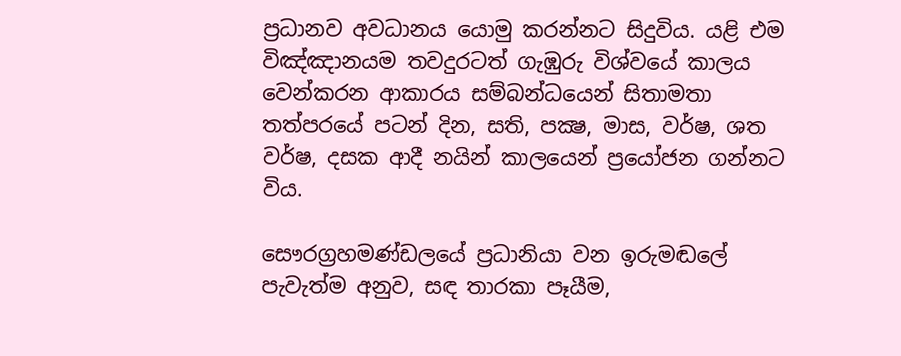ප්‍රධානව අවධානය යොමු කරන්නට සිදුවිය. යළි එම විඤ්ඤානයම තවදුරටත් ගැඹුරු විශ්වයේ කාලය වෙන්කරන ආකාරය සම්බන්ධයෙන් සිතාමතා තත්පරයේ පටන් දින, සති, පක්‍ෂ, මාස, වර්ෂ, ශත වර්ෂ, දසක ආදී නයින් කාලයෙන් ප්‍රයෝජන ගන්නට විය.

සෞරග්‍රහමණ්ඩලයේ ප්‍රධානියා වන ඉරුමඬලේ පැවැත්ම අනුව, සඳ තාරකා පෑයීම,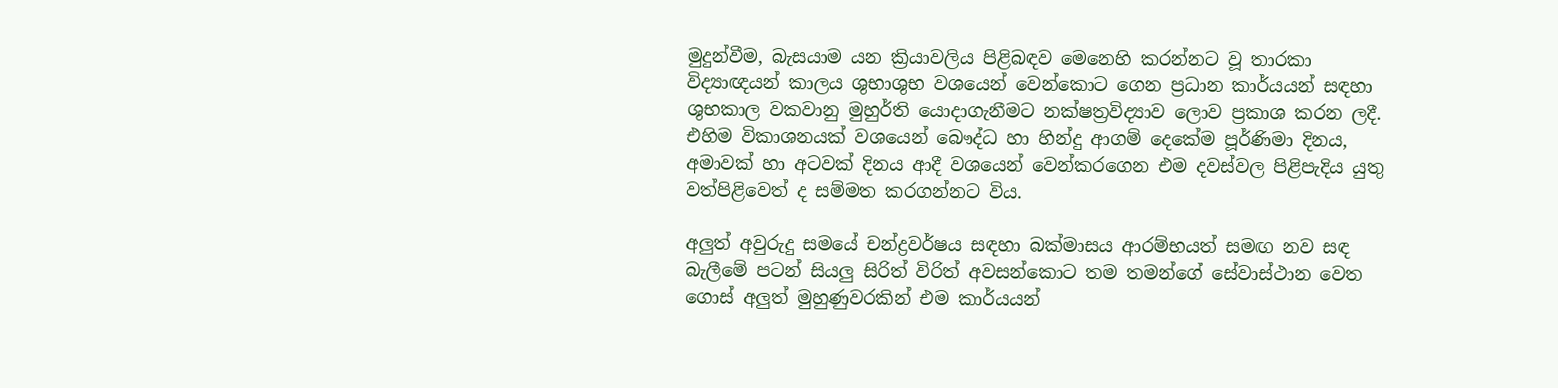මුදුන්වීම, බැසයාම යන ක්‍රියාවලිය පිළිබඳව මෙනෙහි කරන්නට වූ තාරකා විද්‍යාඥයන් කාලය ශුභාශුභ වශයෙන් වෙන්කොට ගෙන ප්‍රධාන කාර්යයන් සඳහා ශුභකාල වකවානු මුහුර්ති යොදාගැනීමට නක්ෂත්‍රවිද්‍යාව ලොව ප්‍රකාශ කරන ලදී. එහිම විකාශනයක් වශයෙන් බෞද්ධ හා හින්දු ආගම් දෙකේම පූර්ණිමා දිනය, අමාවක් හා අටවක් දිනය ආදී වශයෙන් වෙන්කරගෙන එම දවස්වල පිළිපැදිය යුතු වත්පිළිවෙත් ද සම්මත කරගන්නට විය.

අලුත් අවුරුදු සමයේ චන්ද්‍රවර්ෂය සඳහා බක්මාසය ආරම්භයත් සමඟ නව සඳ බැලීමේ පටන් සියලු සිරිත් විරිත් අවසන්කොට තම තමන්ගේ සේවාස්ථාන වෙත ගොස් අලුත් මුහුණුවරකින් එම කාර්යයන්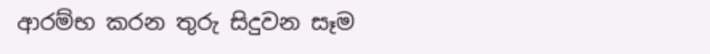ආරම්භ කරන තුරු සිදුවන සෑම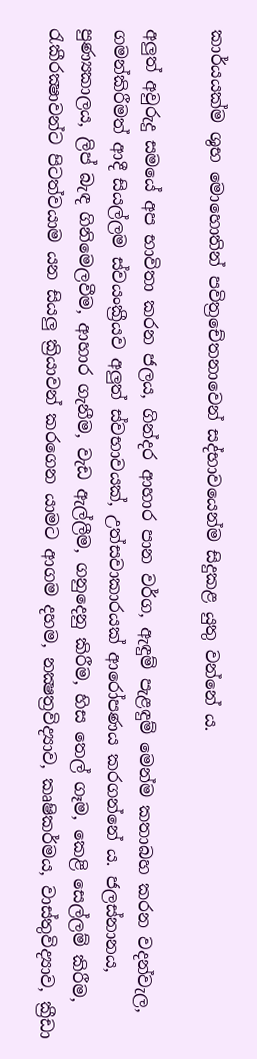කාර්යයක්ම ශුභ මොහොතින් පවිත්‍රචේතනාවෙන් සද්භාවයෙන්ම සිදුකළ යුතු වන්නේ ය.

අලුත් අවුරුදු සමයේ අප භාවිතා කරන ජලය, ගින්දර ආහාර පාන වර්ග, ඇඳුම් පැළඳුම් මෙන්ම කතාබහ කරන වදන්වැල, ගමන්කිරීමත් ආදී සියල්ලම ස්වයංක්‍රීයව අලුත් ස්වභාවයක්, උත්සවාකාරයක් ආරෝපණය කරගන්නේ ය. ජලස්නානය, පුණ්‍යකාලය, ලිප් බැඳ ගිනිමෙලවීම, ආහාර ගැනීම, වැඩ ඇල්ලීම, ගනුදෙනු කිරීම, හිස තෙල් ගෑම, කෙළි සෙල්ලම් කිරීම, රැකීරක්‍ෂාවන්ට පිටත්වයාම යන සියලු ක්‍රියාවන් කරගෙන යාමට ආගම දහම, නක්‍ෂත්‍රවිද්‍යාව, කෘෂිකර්මය, වාස්තුවිද්‍යාව, ක්‍රීඩා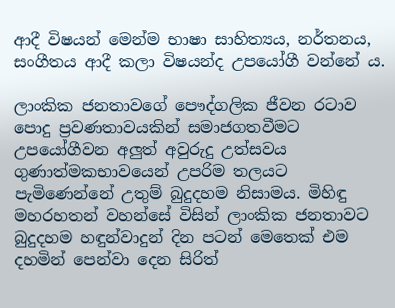ආදී විෂයන් මෙන්ම භාෂා සාහිත්‍යය, නර්තනය, සංගීතය ආදී කලා විෂයන්ද උපයෝගී වන්නේ ය.

ලාංකික ජනතාවගේ පෞද්ගලික ජීවන රටාව පොදු ප්‍රවණතාවයකින් සමාජගතවීමට උපයෝගීවන අලුත් අවුරුදු උත්සවය ගුණාත්මකභාවයෙන් උපරිම තලයට පැමිණෙන්නේ උතුම් බුදුදහම නිසාමය. මිහිඳු මහරහතන් වහන්සේ විසින් ලාංකික ජනතාවට බුදුදහම හඳුන්වාදුන් දින පටන් මෙතෙක් එම දහමින් පෙන්වා දෙන සිරිත්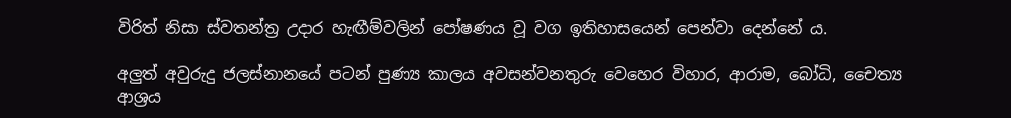විරිත් නිසා ස්වතන්ත්‍ර උදාර හැඟීම්වලින් පෝෂණය වූ වග ඉතිහාසයෙන් පෙන්වා දෙන්නේ ය.

අලුත් අවුරුදු ජලස්නානයේ පටන් පුණ්‍ය කාලය අවසන්වනතුරු වෙහෙර විහාර, ආරාම, බෝධි, චෛත්‍ය ආශ්‍රය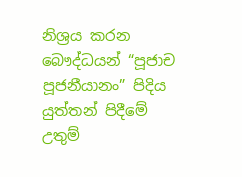නිශ්‍රය කරන බෞද්ධයන් “පූජාච පූජනීයානං” පිදිය යුත්තන් පිදීමේ උතුම්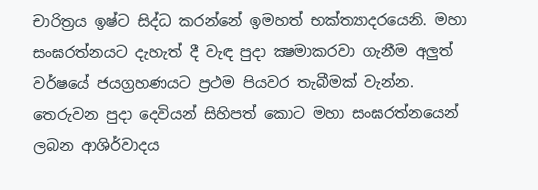චාරිත්‍රය ඉෂ්ට සිද්ධ කරන්නේ ඉමහත් භක්ත්‍යාදරයෙනි. මහා සංඝරත්නයට දැහැත් දී වැඳ පුදා ක්‍ෂමාකරවා ගැනීම අලුත් වර්ෂයේ ජයග්‍රහණයට ප්‍රථම පියවර තැබීමක් වැන්න. තෙරුවන පුදා දෙවියන් සිහිපත් කොට මහා සංඝරත්නයෙන් ලබන ආශිර්වාදය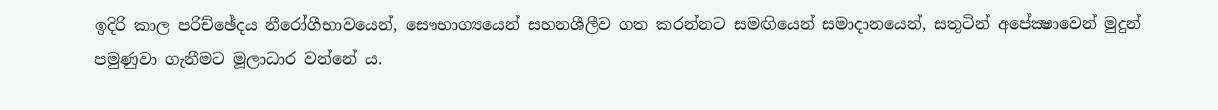ඉදිරි කාල පරිච්ඡේදය නීරෝගීභාවයෙන්, සෞභාග්‍යයෙන් සහනශීලීව ගත කරන්නට සමඟියෙන් සමාදානයෙන්, සතුටින් අපේක්‍ෂාවෙන් මුදුන් පමුණුවා ගැනීමට මූලාධාර වන්නේ ය.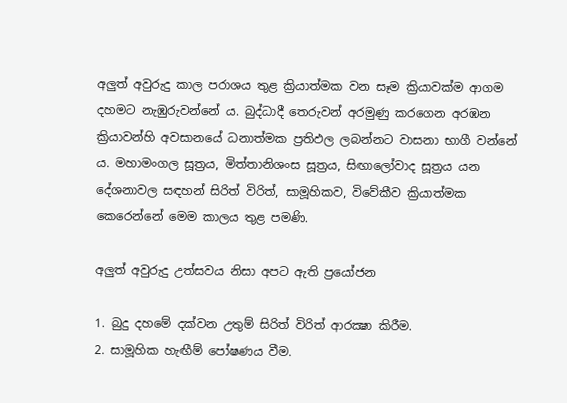අලුත් අවුරුදු කාල පරාශය තුළ ක්‍රියාත්මක වන සෑම ක්‍රියාවක්ම ආගම දහමට නැඹුරුවන්නේ ය. බුද්ධාදී තෙරුවන් අරමුණු කරගෙන අරඹන ක්‍රියාවන්හි අවසානයේ ධනාත්මක ප්‍රතිඵල ලබන්නට වාසනා භාගී වන්නේ ය. මහාමංගල සූත්‍රය, මිත්තානිශංස සූත්‍රය, සිඟාලෝවාද සූත්‍රය යන දේශනාවල සඳහන් සිරිත් විරිත්, සාමූහිකව, විවේකීව ක්‍රියාත්මක කෙරෙන්නේ මෙම කාලය තුළ පමණි.

අලුත් අවුරුදු උත්සවය නිසා අපට ඇති ප්‍රයෝජන

1. බුදු දහමේ දක්වන උතුම් සිරිත් විරිත් ආරක්‍ෂා කිරීම.
2. සාමූහික හැඟීම් පෝෂණය වීම.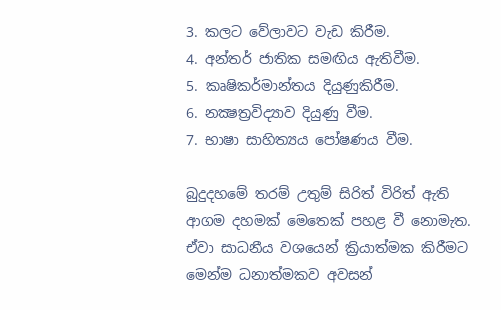3. කලට වේලාවට වැඩ කිරීම.
4. අන්තර් ජාතික සමඟිය ඇතිවීම.
5. කෘෂිකර්මාන්තය දියුණුකිරීම.
6. නක්‍ෂත්‍රවිද්‍යාව දියුණු වීම.
7. භාෂා සාහිත්‍යය පෝෂණය වීම.

බුදුදහමේ තරම් උතුම් සිරිත් විරිත් ඇති ආගම දහමක් මෙතෙක් පහළ වී නොමැත. ඒවා සාධනීය වශයෙන් ක්‍රියාත්මක කිරීමට මෙන්ම ධනාත්මකව අවසන්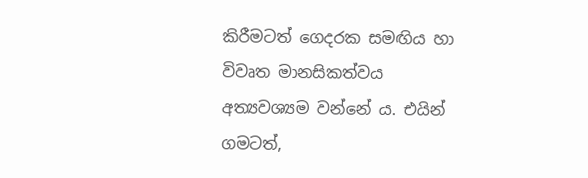කිරීමටත් ගෙදරක සමඟිය හා විවෘත මානසිකත්වය අත්‍යවශ්‍යම වන්නේ ය. එයින් ගමටත්,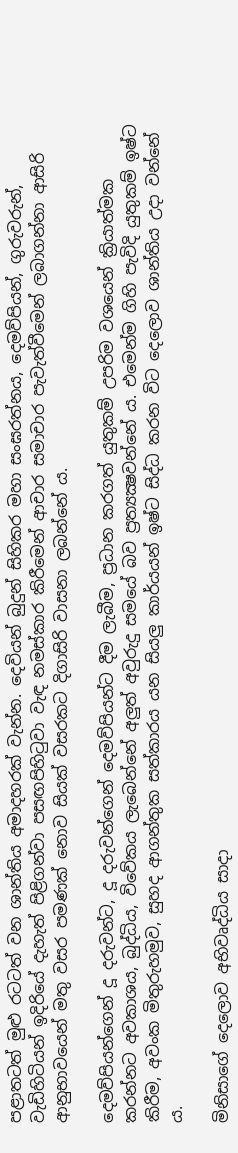පළාතටත් මුළු රටටත් වන ශාන්තිය අමාදහරක් වැන්න. දෙවියන් බුදුන් සිහිකර මහා සංඝරත්නය, දෙමව්පියන්, ගුරුවරුන්, වැඩිහිටියන් ඉදිරියේ දැහැත් පිළිගන්වා පසඟපිහිටුවා වැඳ නමස්කාර කිරීමෙන් ආචාර සමාචාර පැවැත්වීමෙන් ලබාගන්නා ආසිරි ආනුභාවයෙන් මතු වසර පමණක් නොව සියක් වසරකට දිගාසිරි වාසනා ලබන්නේ ය.

දෙමව්පියන්ගෙන් දූ දරුවන්ට, දූ දරුවන්ගෙන් දෙමව්පියන්ට දීම ලැබීම, ප්‍රධාන කරගත් යුතුකම් උපරිම වශයෙන් ක්‍රියාත්මක කරන්නට අවකාශය, බුද්ධිය, විවේකය ලැබෙන්නේ අලුත් අවුරුදු සමයේ බව ප්‍රත්‍යක්‍ෂවන්නේ ය. එමෙන්ම ගිහි පැවිදි යුතුකම් ඉෂ්ට කිරීම, අවංක මිතුරුහමුව, සුහද ආගන්තුක සත්කාරය යන සියලු කාර්යයන් ඉෂ්ට සිද්ධ කරන විට දෙලොව ශාන්තිය උදා වන්නේ ය.

මිනිසාගේ දෙලොව අභිවෘද්ධිය සාදා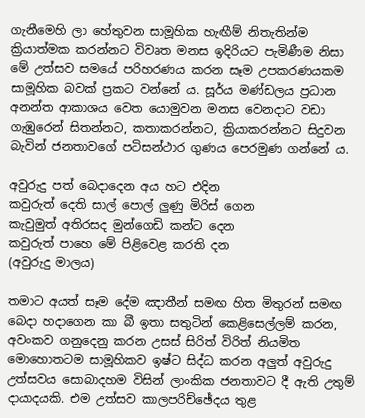ගැනීමෙහි ලා හේතුවන සාමූහික හැඟීම් නිතැතින්ම ක්‍රියාත්මක කරන්නට විවෘත මනස ඉදිරියට පැමිණීම නිසා මේ උත්සව සමයේ පරිහරණය කරන සෑම උපකරණයකම සාමූහික බවක් ප්‍රකට වන්නේ ය. සූර්ය මණ්ඩලය ප්‍රධාන අනන්ත ආකාශය වෙත යොමුවන මනස වෙනදාට වඩා ගැඹුරෙන් සිතන්නට, කතාකරන්නට, ක්‍රියාකරන්නට සිදුවන බැවින් ජනතාවගේ පටිසන්ථාර ගුණය පෙරමුණ ගන්නේ ය.

අවුරුදු පත් බෙදාදෙන අය හට එදින
කවුරුත් දෙති සාල් පොල් ලුණු මිරිස් ගෙන
කැවුමුත් අතිරසද මුන්ගෙඩි කන්ට දෙන
කවුරුත් පාහෙ මේ පිළිවෙළ කරති දන
(අවුරුදු මාලය)

තමාට අයත් සෑම දේම ඤාතීන් සමඟ හිත මිතුරන් සමඟ බෙදා හදාගෙන කා බී ඉතා සතුටින් කෙළිසෙල්ලම් කරන, අවංකව ගනුදෙනු කරන උසස් සිරිත් විරිත් නියමිත මොහොතටම සාමූහිකව ඉෂ්ට සිද්ධ කරන අලුත් අවුරුදු උත්සවය සොබාදහම විසින් ලාංකික ජනතාවට දී ඇති උතුම් දායාදයකි. එම උත්සව කාලපරිච්ඡේදය තුළ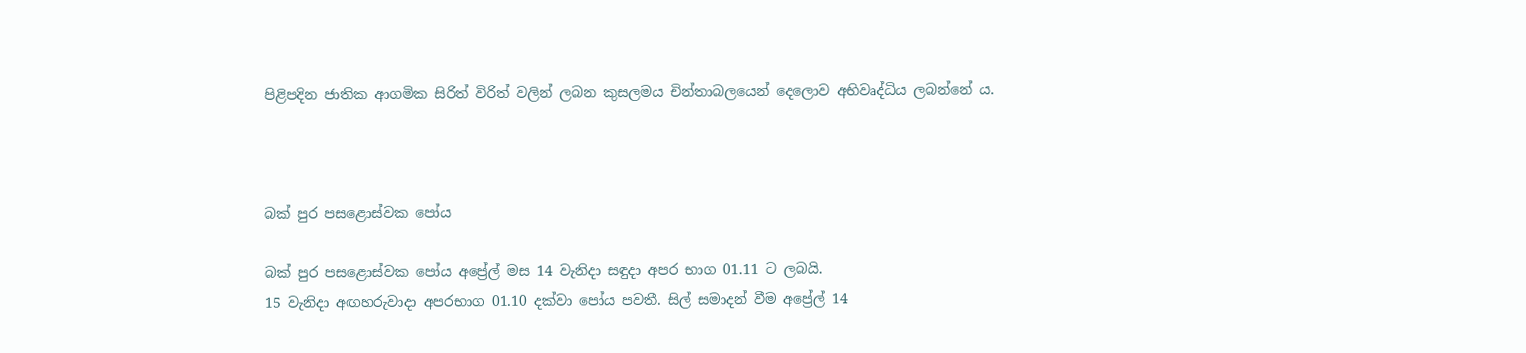පිළිපදින ජාතික ආගමික සිරිත් විරිත් වලින් ලබන කුසලමය චින්තාබලයෙන් දෙලොව අභිවෘද්ධිය ලබන්නේ ය.



බක් පුර පසළොස්වක පෝය

බක් පුර පසළොස්වක පෝය අප්‍රේල් මස 14 වැනිදා සඳුදා අපර භාග 01.11 ට ලබයි.
15 වැනිදා අඟහරුවාදා අපරභාග 01.10 දක්වා පෝය පවතී. සිල් සමාදන් වීම අප්‍රේල් 14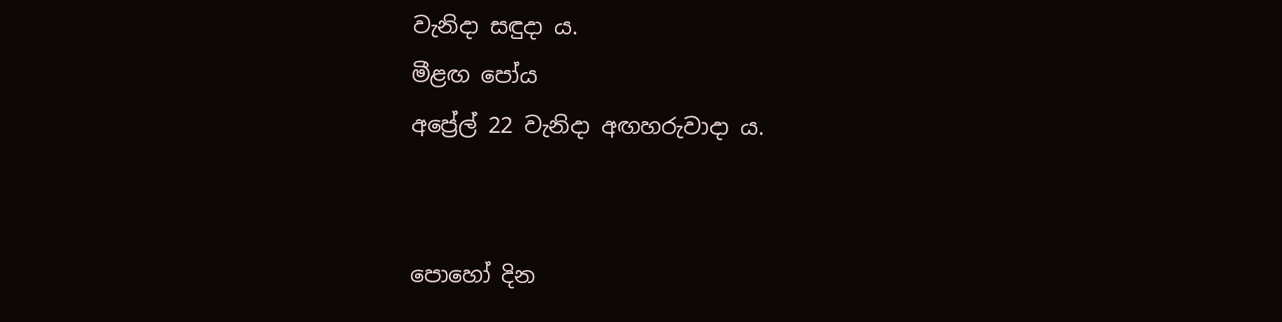වැනිදා සඳුදා ය.
මීළඟ පෝය
අප්‍රේල් 22 වැනිදා අඟහරුවාදා ය.


පොහෝ දින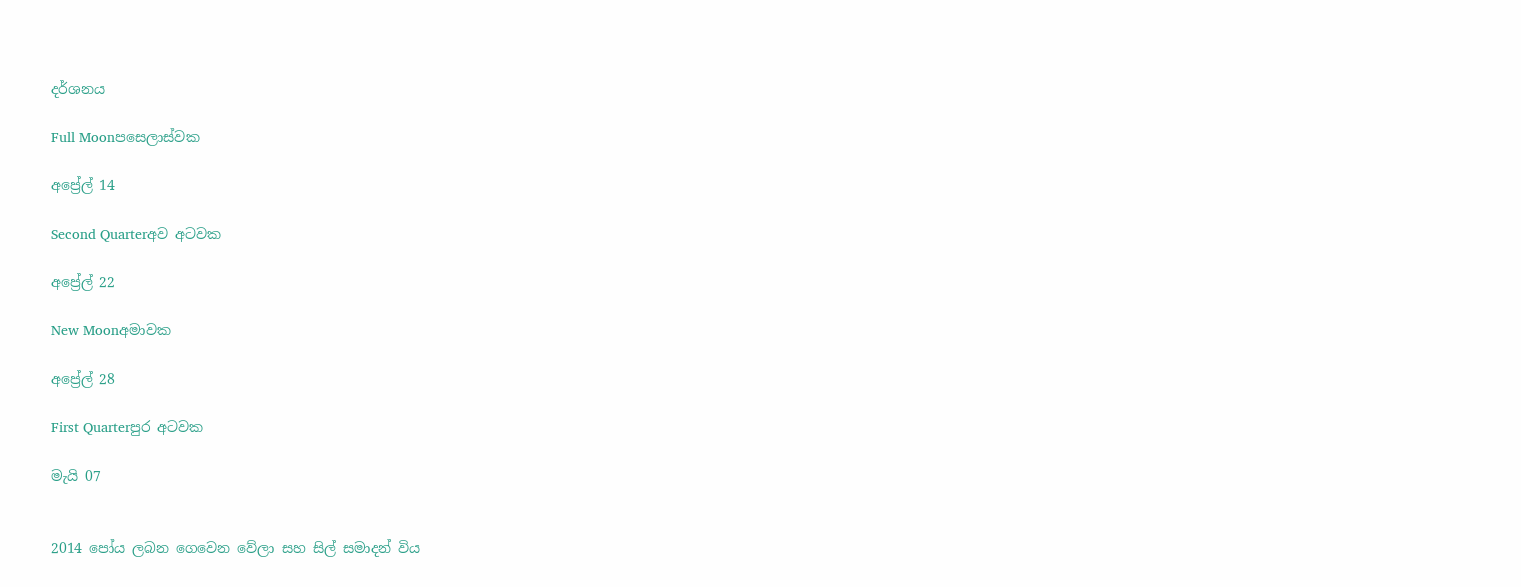දර්ශනය

Full Moonපසෙලාස්වක

අප්‍රේල් 14

Second Quarterඅව අටවක

අප්‍රේල් 22

New Moonඅමාවක

අප්‍රේල් 28

First Quarterපුර අටවක

මැයි 07


2014 පෝය ලබන ගෙවෙන වේලා සහ සිල් සමාදන් විය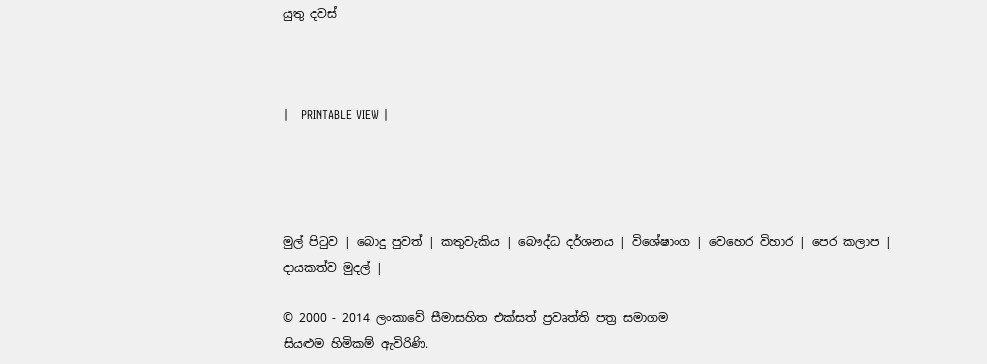යුතු දවස්



|   PRINTABLE VIEW |




මුල් පිටුව | බොදු පුවත් | කතුවැකිය | බෞද්ධ දර්ශනය | විශේෂාංග | වෙහෙර විහාර | පෙර කලාප | දායකත්ව මුදල් |

© 2000 - 2014 ලංකාවේ සීමාසහිත එක්සත් ප්‍රවෘත්ති පත්‍ර සමාගම
සියළුම හිමිකම් ඇවිරිණි.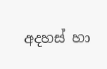අදහස් හා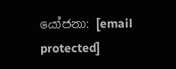යෝජනා: [email protected]